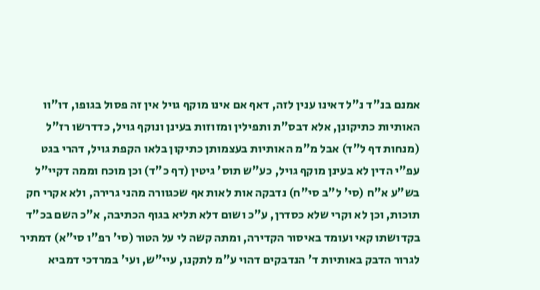אמנם בנ"ד נ"ל דאינו ענין לזה, דאף אם אינו מוקף גויל אין זה פסול בגופו, דו"וו האותיות כתיקונן, אלא דבס"ת ותפילין ומזוזות בעינן ונוקף גויל, כדדרשו רז"ל (מנחות דף ל"ד) אבל מ"מ האותיות בעצמותן כתיקון בלאו הקפת גויל, דהרי בגט עפ"י הדין לא בעינן מוקף גויל, כע"ש תוס' גיטין (דף כ"ד) וכן מוכח וממה דקיי"ל בש"ע א"ח (סי' ל"ב סי"ח) נדבקה אות לאות אף שכגוורה מהני גרירה, ולא אקרי חק תוכות, וכן לא וקרי שלא כסדרן, ע"כ ושום דלא תליא בגוף הכתיבה, א"כ השם בכ"ד בקדושתו קאי ועומד באיסור הקדירה, ומתה קשה לי על הטור (סי' רפ"ו סי"א) דמתיר לגרור הדבק באותיות ד' הנדבקים דהוי ע"מ לתקנו, עיי"ש, ועי' במרדכי דמביא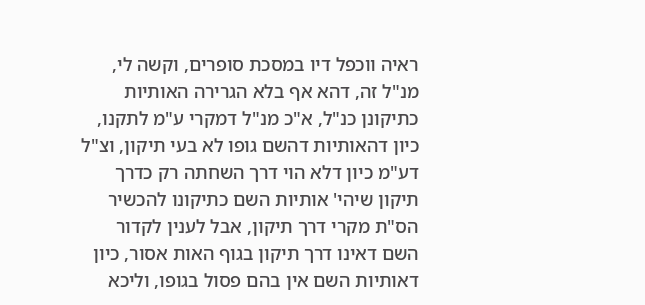ראיה ווכפל דיו במסכת סופרים, וקשה לי, מנ"ל זה, דהא אף בלא הגרירה האותיות כתיקונן כנ"ל, א"כ מנ"ל דמקרי ע"מ לתקנו, כיון דהאותיות דהשם גופו לא בעי תיקון, וצ"ל דע"מ כיון דלא הוי דרך השחתה רק כדרך תיקון שיהי' אותיות השם כתיקונו להכשיר הס"ת מקרי דרך תיקון, אבל לענין לקדור השם דאינו דרך תיקון בגוף האות אסור, כיון דאותיות השם אין בהם פסול בגופו, וליכא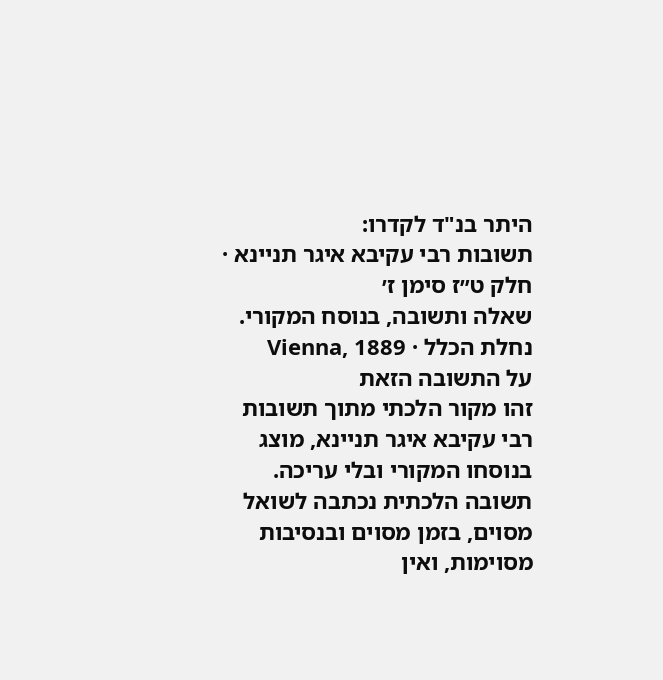היתר בנ"ד לקדרו:
תשובות רבי עקיבא איגר תניינא · חלק ט״ז סימן ז׳
שאלה ותשובה, בנוסח המקורי.
נחלת הכלל · Vienna, 1889
על התשובה הזאת
זהו מקור הלכתי מתוך תשובות רבי עקיבא איגר תניינא, מוצג בנוסחו המקורי ובלי עריכה. תשובה הלכתית נכתבה לשואל מסוים, בזמן מסוים ובנסיבות מסוימות, ואין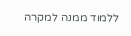ללמוד ממנה למקרה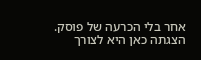אחר בלי הכרעה של פוסק. הצגתה כאן היא לצורך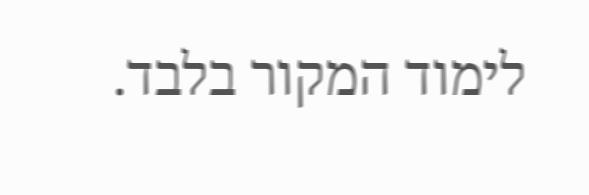לימוד המקור בלבד.